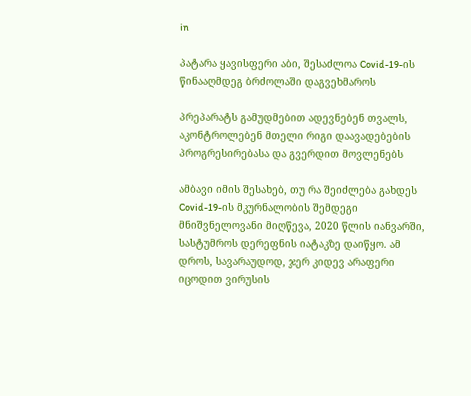in

პატარა ყავისფერი აბი, შესაძლოა Covid-19-ის წინააღმდეგ ბრძოლაში დაგვეხმაროს

პრეპარატს გამუდმებით ადევნებენ თვალს, აკონტროლებენ მთელი რიგი დაავადებების პროგრესირებასა და გვერდით მოვლენებს

ამბავი იმის შესახებ, თუ რა შეიძლება გახდეს Covid-19-ის მკურნალობის შემდეგი მნიშვნელოვანი მიღწევა, 2020 წლის იანვარში, სასტუმროს დერეფნის იატაკზე დაიწყო. ამ დროს, სავარაუდოდ, ჯერ კიდევ არაფერი იცოდით ვირუსის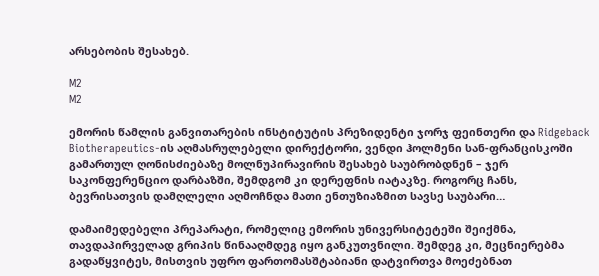არსებობის შესახებ.

M2
M2

ემორის წამლის განვითარების ინსტიტუტის პრეზიდენტი ჯორჯ ფეინთერი და Ridgeback Biotherapeutics-ის აღმასრულებელი დირექტორი, ვენდი ჰოლმენი სან-ფრანცისკოში გამართულ ღონისძიებაზე მოლნუპირავირის შესახებ საუბრობდნენ – ჯერ საკონფერენციო დარბაზში, შემდგომ კი დერეფნის იატაკზე. როგორც ჩანს, ბევრისათვის დამღლელი აღმოჩნდა მათი ენთუზიაზმით სავსე საუბარი…

დამაიმედებელი პრეპარატი, რომელიც ემორის უნივერსიტეტეში შეიქმნა, თავდაპირველად გრიპის წინააღმდეგ იყო განკუთვნილი. შემდეგ კი, მეცნიერებმა გადაწყვიტეს, მისთვის უფრო ფართომასშტაბიანი დატვირთვა მოეძებნათ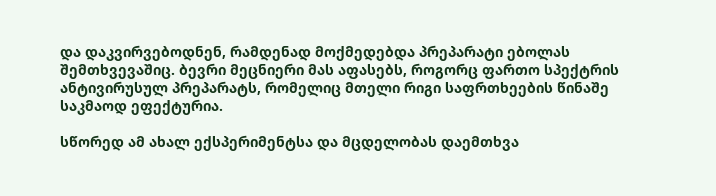და დაკვირვებოდნენ, რამდენად მოქმედებდა პრეპარატი ებოლას შემთხვევაშიც. ბევრი მეცნიერი მას აფასებს, როგორც ფართო სპექტრის ანტივირუსულ პრეპარატს, რომელიც მთელი რიგი საფრთხეების წინაშე საკმაოდ ეფექტურია.

სწორედ ამ ახალ ექსპერიმენტსა და მცდელობას დაემთხვა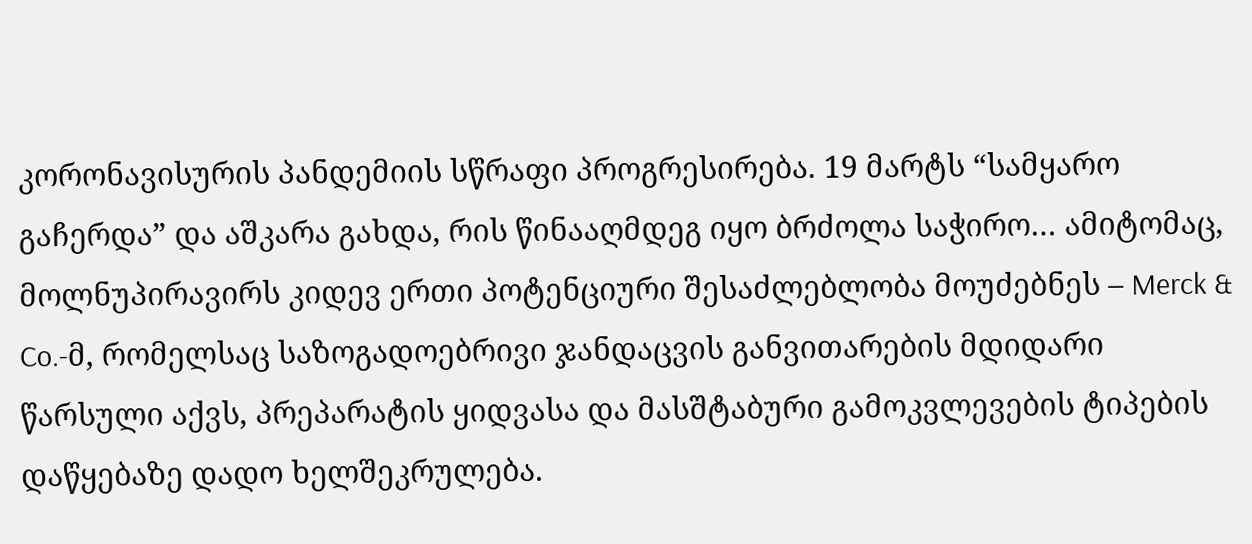კორონავისურის პანდემიის სწრაფი პროგრესირება. 19 მარტს “სამყარო გაჩერდა” და აშკარა გახდა, რის წინააღმდეგ იყო ბრძოლა საჭირო… ამიტომაც, მოლნუპირავირს კიდევ ერთი პოტენციური შესაძლებლობა მოუძებნეს – Merck & Co.-მ, რომელსაც საზოგადოებრივი ჯანდაცვის განვითარების მდიდარი წარსული აქვს, პრეპარატის ყიდვასა და მასშტაბური გამოკვლევების ტიპების დაწყებაზე დადო ხელშეკრულება.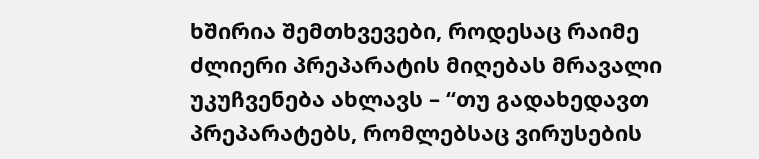ხშირია შემთხვევები, როდესაც რაიმე ძლიერი პრეპარატის მიღებას მრავალი უკუჩვენება ახლავს – “თუ გადახედავთ პრეპარატებს, რომლებსაც ვირუსების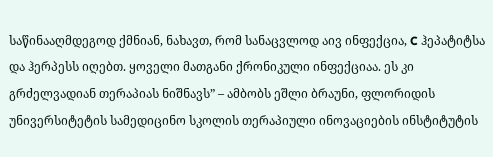საწინააღმდეგოდ ქმნიან, ნახავთ, რომ სანაცვლოდ აივ ინფექცია, C ჰეპატიტსა და ჰერპესს იღებთ. ყოველი მათგანი ქრონიკული ინფექციაა. ეს კი გრძელვადიან თერაპიას ნიშნავს” – ამბობს ეშლი ბრაუნი, ფლორიდის უნივერსიტეტის სამედიცინო სკოლის თერაპიული ინოვაციების ინსტიტუტის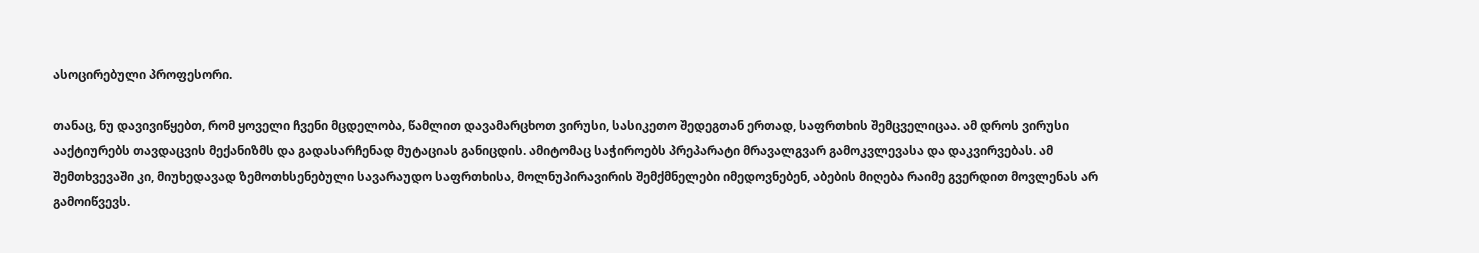ასოცირებული პროფესორი.

თანაც, ნუ დავივიწყებთ, რომ ყოველი ჩვენი მცდელობა, წამლით დავამარცხოთ ვირუსი, სასიკეთო შედეგთან ერთად, საფრთხის შემცველიცაა. ამ დროს ვირუსი ააქტიურებს თავდაცვის მექანიზმს და გადასარჩენად მუტაციას განიცდის. ამიტომაც საჭიროებს პრეპარატი მრავალგვარ გამოკვლევასა და დაკვირვებას. ამ შემთხვევაში კი, მიუხედავად ზემოთხსენებული სავარაუდო საფრთხისა, მოლნუპირავირის შემქმნელები იმედოვნებენ, აბების მიღება რაიმე გვერდით მოვლენას არ გამოიწვევს.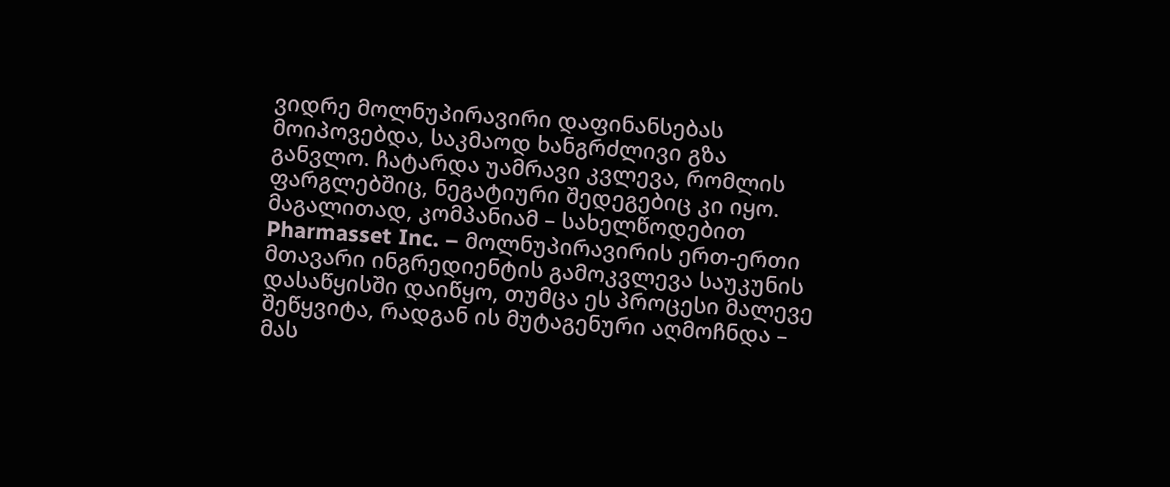ვიდრე მოლნუპირავირი დაფინანსებას მოიპოვებდა, საკმაოდ ხანგრძლივი გზა განვლო. ჩატარდა უამრავი კვლევა, რომლის ფარგლებშიც, ნეგატიური შედეგებიც კი იყო. მაგალითად, კომპანიამ – სახელწოდებით Pharmasset Inc. – მოლნუპირავირის ერთ-ერთი მთავარი ინგრედიენტის გამოკვლევა საუკუნის დასაწყისში დაიწყო, თუმცა ეს პროცესი მალევე შეწყვიტა, რადგან ის მუტაგენური აღმოჩნდა – მას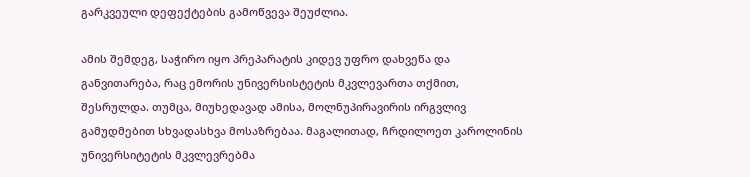გარკვეული დეფექტების გამოწვევა შეუძლია.

ამის შემდეგ, საჭირო იყო პრეპარატის კიდევ უფრო დახვეწა და განვითარება, რაც ემორის უნივერსისტეტის მკვლევართა თქმით, შესრულდა. თუმცა, მიუხედავად ამისა, მოლნუპირავირის ირგვლივ გამუდმებით სხვადასხვა მოსაზრებაა. მაგალითად, ჩრდილოეთ კაროლინის უნივერსიტეტის მკვლევრებმა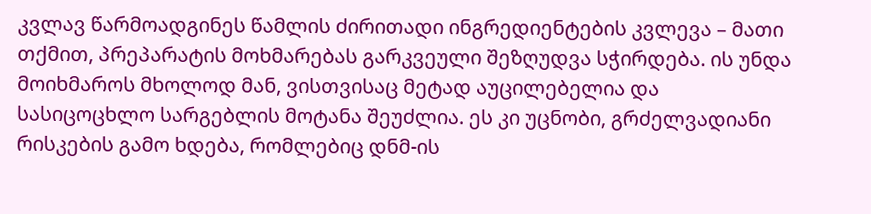კვლავ წარმოადგინეს წამლის ძირითადი ინგრედიენტების კვლევა – მათი თქმით, პრეპარატის მოხმარებას გარკვეული შეზღუდვა სჭირდება. ის უნდა მოიხმაროს მხოლოდ მან, ვისთვისაც მეტად აუცილებელია და სასიცოცხლო სარგებლის მოტანა შეუძლია. ეს კი უცნობი, გრძელვადიანი რისკების გამო ხდება, რომლებიც დნმ-ის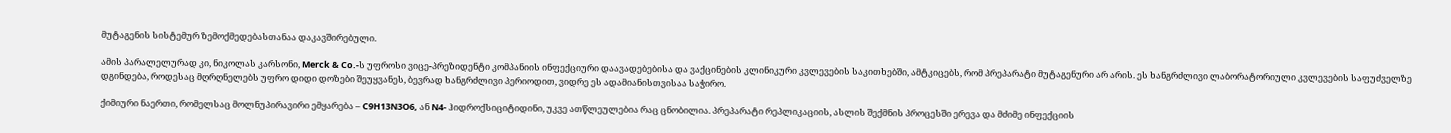მუტაგენის სისტემურ ზემოქმედებასთანაა დაკავშირებული.

ამის პარალელურად კი, ნიკოლას კარსონი, Merck & Co.-ს უფროსი ვიცე-პრეზიდენტი კომპანიის ინფექციური დაავადებებისა და ვაქცინების კლინიკური კვლევების საკითხებში, ამტკიცებს, რომ პრეპარატი მუტაგენური არ არის. ეს ხანგრძლივი ლაბორატორიული კვლევების საფუძველზე დგინდება, როდესაც მღრღნელებს უფრო დიდი დოზები შეუყვანეს, ბევრად ხანგრძლივი პერიოდით, ვიდრე ეს ადამიანისთვისაა საჭირო.

ქიმიური ნაერთი, რომელსაც მოლნუპირავირი ემყარება – C9H13N3O6, ან N4- ჰიდროქსიციტიდინი, უკვე ათწლეულებია რაც ცნობილია. პრეპარატი რეპლიკაციის, ასლის შექმნის პროცესში ერევა და მძიმე ინფექციის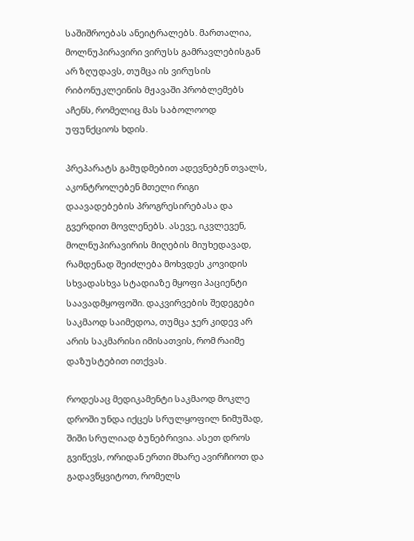საშიშროებას ანეიტრალებს. მართალია, მოლნუპირავირი ვირუსს გამრავლებისგან არ ზღუდავს, თუმცა ის ვირუსის რიბონუკლეინის მჟავაში პრობლემებს აჩენს, რომელიც მას საბოლოოდ უფუნქციოს ხდის.

პრეპარატს გამუდმებით ადევნებენ თვალს, აკონტროლებენ მთელი რიგი დაავადებების პროგრესირებასა და გვერდით მოვლენებს. ასევე, იკვლევენ, მოლნუპირავირის მიღების მიუხედავად, რამდენად შეიძლება მოხვდეს კოვიდის სხვადასხვა სტადიაზე მყოფი პაციენტი საავადმყოფოში. დაკვირვების შედეგები საკმაოდ საიმედოა, თუმცა ჯერ კიდევ არ არის საკმარისი იმისათვის, რომ რაიმე დაზუსტებით ითქვას.

როდესაც მედიკამენტი საკმაოდ მოკლე დროში უნდა იქცეს სრულყოფილ ნიმუშად, შიში სრულიად ბუნებრივია. ასეთ დროს გვიწევს, ორიდან ერთი მხარე ავირჩიოთ და გადავწყვიტოთ, რომელს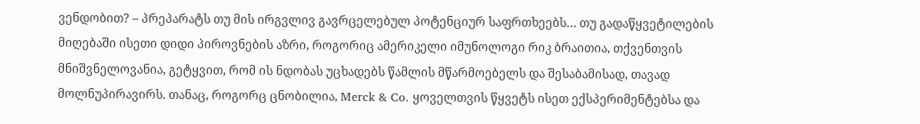ვენდობით? – პრეპარატს თუ მის ირგვლივ გავრცელებულ პოტენციურ საფრთხეებს… თუ გადაწყვეტილების მიღებაში ისეთი დიდი პიროვნების აზრი, როგორიც ამერიკელი იმუნოლოგი რიკ ბრაითია, თქვენთვის მნიშვნელოვანია, გეტყვით, რომ ის ნდობას უცხადებს წამლის მწარმოებელს და შესაბამისად, თავად მოლნუპირავირს. თანაც, როგორც ცნობილია, Merck & Co. ყოველთვის წყვეტს ისეთ ექსპერიმენტებსა და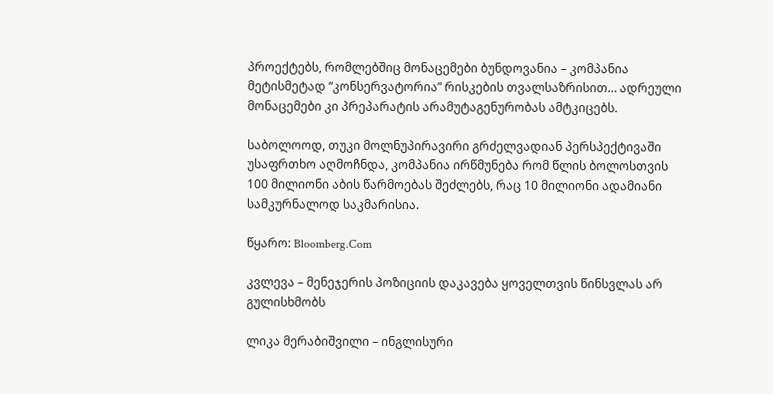პროექტებს, რომლებშიც მონაცემები ბუნდოვანია – კომპანია მეტისმეტად “კონსერვატორია” რისკების თვალსაზრისით… ადრეული მონაცემები კი პრეპარატის არამუტაგენურობას ამტკიცებს.

საბოლოოდ, თუკი მოლნუპირავირი გრძელვადიან პერსპექტივაში უსაფრთხო აღმოჩნდა, კომპანია ირწმუნება რომ წლის ბოლოსთვის 100 მილიონი აბის წარმოებას შეძლებს, რაც 10 მილიონი ადამიანი სამკურნალოდ საკმარისია.

წყარო: Bloomberg.Com

კვლევა – მენეჯერის პოზიციის დაკავება ყოველთვის წინსვლას არ გულისხმობს

ლიკა მერაბიშვილი – ინგლისური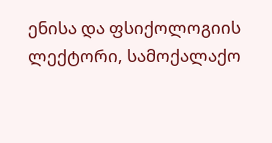ენისა და ფსიქოლოგიის ლექტორი, სამოქალაქო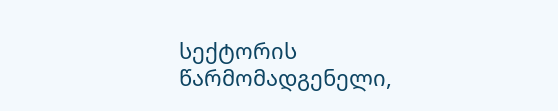სექტორის წარმომადგენელი,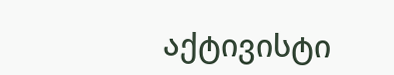აქტივისტი